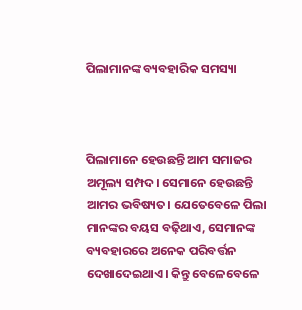ପିଲାମାନଙ୍କ ବ୍ୟବହାରିକ ସମସ୍ୟା



ପିଲାମାନେ ହେଉଛନ୍ତି ଆମ ସମାଜର ଅମୂଲ୍ୟ ସମ୍ପଦ। ସେମାନେ ହେଉଛନ୍ତି ଆମର ଭବିଷ୍ୟତ। ଯେତେବେଳେ ପିଲା ମାନଙ୍କର ବୟସ ବଢ଼ିଥାଏ, ସେମାନଙ୍କ ବ୍ୟବହାରରେ ଅନେକ ପରିବର୍ତ୍ତନ ଦେଖାଦେଇଥାଏ। କିନ୍ତୁ ବେଳେବେଳେ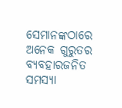ସେମାନଙ୍କଠାରେ ଅନେକ ଗୁରୁତର ବ୍ୟବହାରଜନିତ ସମସ୍ୟା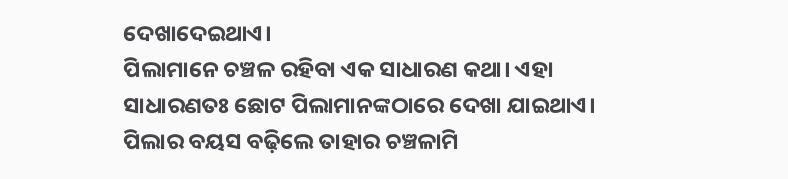ଦେଖାଦେଇଥାଏ।
ପିଲାମାନେ ଚଞ୍ଚଳ ରହିବା ଏକ ସାଧାରଣ କଥା। ଏହା ସାଧାରଣତଃ ଛୋଟ ପିଲାମାନଙ୍କଠାରେ ଦେଖା ଯାଇଥାଏ। ପିଲାର ବୟସ ବଢ଼ିଲେ ତାହାର ଚଞ୍ଚଳାମି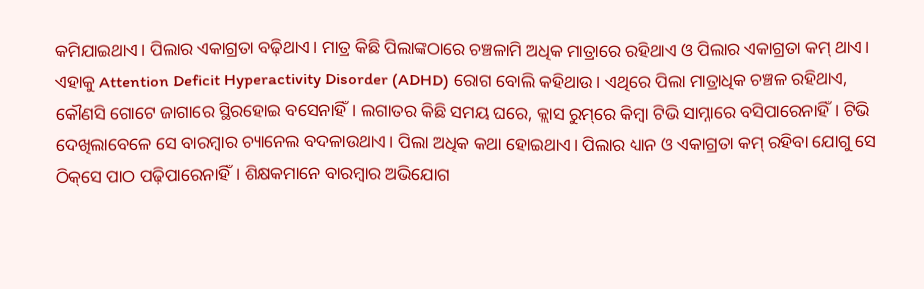କମିଯାଇଥାଏ। ପିଲାର ଏକାଗ୍ରତା ବଢ଼ିଥାଏ। ମାତ୍ର କିଛି ପିଲାଙ୍କଠାରେ ଚଞ୍ଚଳାମି ଅଧିକ ମାତ୍ରାରେ ରହିଥାଏ ଓ ପିଲାର ଏକାଗ୍ରତା କମ୍‌ ଥାଏ। ଏହାକୁ Attention Deficit Hyperactivity Disorder (ADHD) ରୋଗ ବୋଲି କହିଥାଉ। ଏଥିରେ ପିଲା ମାତ୍ରାଧିକ ଚଞ୍ଚଳ ରହିଥାଏ, କୌଣସି ଗୋଟେ ଜାଗାରେ ସ୍ଥିରହୋଇ ବସେନାହିଁ। ଲଗାତର କିଛି ସମୟ ଘରେ, କ୍ଲାସ ରୁମ୍‌ରେ କିମ୍ବା ଟିଭି ସାମ୍ନାରେ ବସିପାରେନାହିଁ। ଟିଭି ଦେଖିଲାବେଳେ ସେ ବାରମ୍ବାର ଚ୍ୟାନେଲ ବଦଳାଉଥାଏ। ପିଲା ଅଧିକ କଥା ହୋଇଥାଏ। ପିଲାର ଧ୍ୟାନ ଓ ଏକାଗ୍ରତା କମ୍‌ ରହିବା ଯୋଗୁ ସେ ଠିକ୍‌ସେ ପାଠ ପଢ଼ିପାରେନାହିଁ। ଶିକ୍ଷକମାନେ ବାରମ୍ବାର ଅଭିଯୋଗ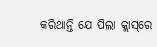କରିଥାନ୍ତି ଯେ ପିଲା କ୍ଲାସ୍‌ରେ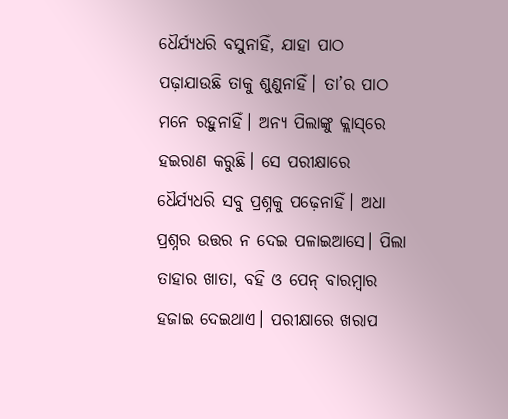ଧୈର୍ଯ୍ୟଧରି ବସୁନାହିଁ, ଯାହା ପାଠ ପଢ଼ାଯାଉଛି ତାକୁ ଶୁଣୁନାହିଁ। ତା’ର ପାଠ ମନେ ରହୁନାହିଁ। ଅନ୍ୟ ପିଲାଙ୍କୁ କ୍ଲାସ୍‌ରେ ହଇରାଣ କରୁଛି। ସେ ପରୀକ୍ଷାରେ ଧୈର୍ଯ୍ୟଧରି ସବୁ ପ୍ରଶ୍ନକୁ ପଢ଼େନାହିଁ। ଅଧା ପ୍ରଶ୍ନର ଉତ୍ତର ନ ଦେଇ ପଳାଇଆସେ। ପିଲା ତାହାର ଖାତା, ବହି ଓ ପେନ୍‌ ବାରମ୍ବାର ହଜାଇ ଦେଇଥାଏ। ପରୀକ୍ଷାରେ ଖରାପ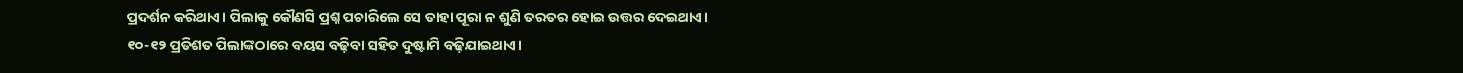ପ୍ରଦର୍ଶନ କରିଥାଏ। ପିଲାକୁ କୌଣସି ପ୍ରଶ୍ନ ପଚାରିଲେ ସେ ତାହା ପୂରା ନ ଶୁଣି ତରତର ହୋଇ ଉତ୍ତର ଦେଇଥାଏ।
୧୦-୧୨ ପ୍ରତିଶତ ପିଲାଙ୍କଠାରେ ବୟସ ବଢ଼ିବା ସହିତ ଦୁଷ୍ଟାମି ବଢ଼ିଯାଇଥାଏ।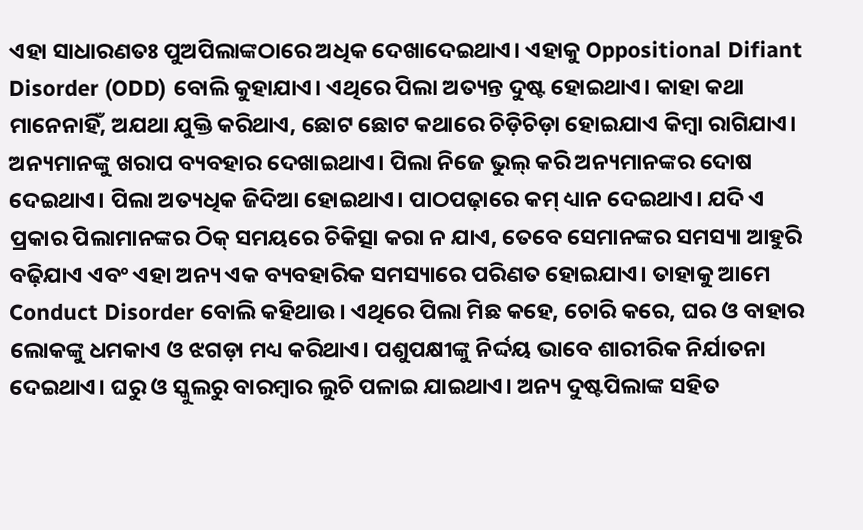ଏହା ସାଧାରଣତଃ ପୁଅପିଲାଙ୍କଠାରେ ଅଧିକ ଦେଖାଦେଇଥାଏ। ଏହାକୁ Oppositional Difiant Disorder (ODD) ବୋଲି କୁହାଯାଏ। ଏଥିରେ ପିଲା ଅତ୍ୟନ୍ତ ଦୁଷ୍ଟ ହୋଇଥାଏ। କାହା କଥା ମାନେନାହିଁ, ଅଯଥା ଯୁକ୍ତି କରିଥାଏ, ଛୋଟ ଛୋଟ କଥାରେ ଚିଡ଼ିଚିଡ଼ା ହୋଇଯାଏ କିମ୍ବା ରାଗିଯାଏ। ଅନ୍ୟମାନଙ୍କୁ ଖରାପ ବ୍ୟବହାର ଦେଖାଇଥାଏ। ପିଲା ନିଜେ ଭୁଲ୍‌ କରି ଅନ୍ୟମାନଙ୍କର ଦୋଷ ଦେଇଥାଏ। ପିଲା ଅତ୍ୟଧିକ ଜିଦିଆ ହୋଇଥାଏ। ପାଠପଢ଼ାରେ କମ୍‌ ଧ୍ୟାନ ଦେଇଥାଏ। ଯଦି ଏ ପ୍ରକାର ପିଲାମାନଙ୍କର ଠିକ୍‌ ସମୟରେ ଚିକିତ୍ସା କରା ନ ଯାଏ, ତେବେ ସେମାନଙ୍କର ସମସ୍ୟା ଆହୁରି ବଢ଼ିଯାଏ ଏବଂ ଏହା ଅନ୍ୟ ଏକ ବ୍ୟବହାରିକ ସମସ୍ୟାରେ ପରିଣତ ହୋଇଯାଏ। ତାହାକୁ ଆମେ Conduct Disorder ବୋଲି କହିଥାଉ। ଏଥିରେ ପିଲା ମିଛ କହେ, ଚୋରି କରେ, ଘର ଓ ବାହାର ଲୋକଙ୍କୁ ଧମକାଏ ଓ ଝଗଡ଼ା ମଧ୍ୟ କରିଥାଏ। ପଶୁପକ୍ଷୀଙ୍କୁ ନିର୍ଦ୍ଦୟ ଭାବେ ଶାରୀରିକ ନିର୍ଯାତନା ଦେଇଥାଏ। ଘରୁ ଓ ସ୍କୁଲରୁ ବାରମ୍ବାର ଲୁଚି ପଳାଇ ଯାଇଥାଏ। ଅନ୍ୟ ଦୁଷ୍ଟପିଲାଙ୍କ ସହିତ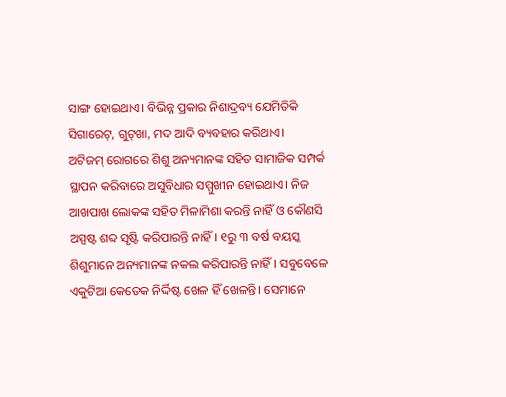ସାଙ୍ଗ ହୋଇଥାଏ। ବିଭିନ୍ନ ପ୍ରକାର ନିଶାଦ୍ରବ୍ୟ ଯେମିତିକି ସିଗାରେଟ୍‌, ଗୁଟ୍‌ଖା, ମଦ ଆଦି ବ୍ୟବହାର କରିଥାଏ।
ଅଟିଜମ୍‌ ରୋଗରେ ଶିଶୁ ଅନ୍ୟମାନଙ୍କ ସହିତ ସାମାଜିକ ସମ୍ପର୍କ ସ୍ଥାପନ କରିବାରେ ଅସୁବିଧାର ସମ୍ମୁଖୀନ ହୋଇଥାଏ। ନିଜ ଆଖପାଖ ଲୋକଙ୍କ ସହିତ ମିଳାମିଶା କରନ୍ତି ନାହିଁ ଓ କୌଣସି ଅସ୍ପଷ୍ଟ ଶବ୍ଦ ସୃଷ୍ଟି କରିପାରନ୍ତି ନାହିଁ। ୧ରୁ ୩ ବର୍ଷ ବୟସ୍କ ଶିଶୁମାନେ ଅନ୍ୟମାନଙ୍କ ନକଲ କରିପାରନ୍ତି ନାହିଁ। ସବୁବେଳେ ଏକୁଟିଆ କେତେକ ନିର୍ଦ୍ଦିଷ୍ଟ ଖେଳ ହିଁ ଖେଳନ୍ତି। ସେମାନେ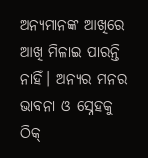ଅନ୍ୟମାନଙ୍କ ଆଖିରେ ଆଖି ମିଳାଇ ପାରନ୍ତି ନାହିଁ। ଅନ୍ୟର ମନର ଭାବନା ଓ ସ୍ନେହକୁ ଠିକ୍‌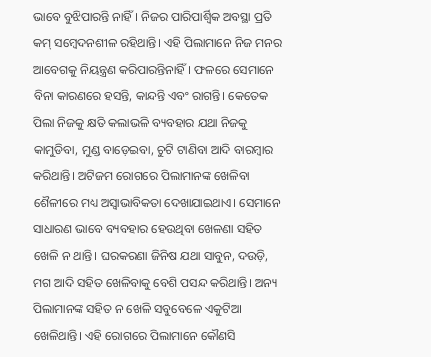ଭାବେ ବୁଝିପାରନ୍ତି ନାହିଁ। ନିଜର ପାରିପାର୍ଶ୍ୱିକ ଅବସ୍ଥା ପ୍ରତି କମ୍‌ ସମ୍ବେଦନଶୀଳ ରହିଥାନ୍ତି। ଏହି ପିଲାମାନେ ନିଜ ମନର ଆବେଗକୁ ନିୟନ୍ତ୍ରଣ କରିପାରନ୍ତିନାହିଁ। ଫଳରେ ସେମାନେ ବିନା କାରଣରେ ହସନ୍ତି, କାନ୍ଦନ୍ତି ଏବଂ ରାଗନ୍ତି। କେତେକ ପିଲା ନିଜକୁ କ୍ଷତି କଲାଭଳି ବ୍ୟବହାର ଯଥା ନିଜକୁ କାମୁଡିବା, ମୁଣ୍ଡ ବାଡ଼େଇବା, ଚୁଟି ଟାଣିବା ଆଦି ବାରମ୍ବାର କରିଥାନ୍ତି। ଅଟିଜମ ରୋଗରେ ପିଲାମାନଙ୍କ ଖେଳିବା ଶୈଳୀରେ ମଧ୍ୟ ଅସ୍ବାଭାବିକତା ଦେଖାଯାଇଥାଏ। ସେମାନେ ସାଧାରଣ ଭାବେ ବ୍ୟବହାର ହେଉଥିବା ଖେଳଣା ସହିତ ଖେଳି ନ ଥାନ୍ତି। ଘରକରଣା ଜିନିଷ ଯଥା ସାବୁନ, ଦଉଡ଼ି, ମଗ ଆଦି ସହିତ ଖେଳିବାକୁ ବେଶି ପସନ୍ଦ କରିଥାନ୍ତି। ଅନ୍ୟ ପିଲାମାନଙ୍କ ସହିତ ନ ଖେଳି ସବୁବେଳେ ଏକୁଟିଆ ଖେଳିଥାନ୍ତି। ଏହି ରୋଗରେ ପିଲାମାନେ କୌଣସି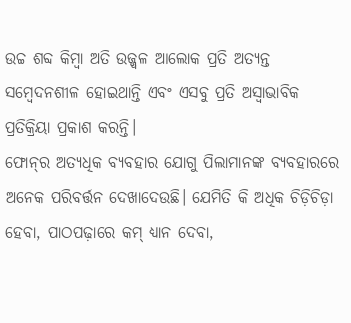ଉଚ୍ଚ ଶବ୍ଦ କିମ୍ବା ଅତି ଉଜ୍ଜ୍ୱଳ ଆଲୋକ ପ୍ରତି ଅତ୍ୟନ୍ତ ସମ୍ବେଦନଶୀଳ ହୋଇଥାନ୍ତି ଏବଂ ଏସବୁ ପ୍ରତି ଅସ୍ବାଭାବିକ ପ୍ରତିକ୍ରିୟା ପ୍ରକାଶ କରନ୍ତି।
ଫୋନ୍‌ର ଅତ୍ୟଧିକ ବ୍ୟବହାର ଯୋଗୁ ପିଲାମାନଙ୍କ ବ୍ୟବହାରରେ ଅନେକ ପରିବର୍ତ୍ତନ ଦେଖାଦେଉଛି। ଯେମିତି କି ଅଧିକ ଚିଡ଼ିଚିଡ଼ା ହେବା, ପାଠପଢ଼ାରେ କମ୍‌ ଧ୍ୟାନ ଦେବା,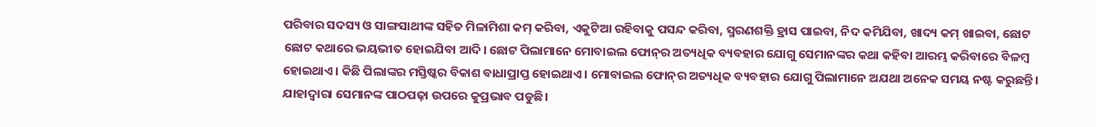ପରିବାର ସଦସ୍ୟ ଓ ସାଙ୍ଗସାଥୀଙ୍କ ସହିତ ମିଳାମିଶା କମ୍‌ କରିବା, ଏକୁଟିଆ ରହିବାକୁ ପସନ୍ଦ କରିବା, ସ୍ମରଣଶକ୍ତି ହ୍ରାସ ପାଇବା, ନିଦ କମିଯିବା, ଖାଦ୍ୟ କମ୍‌ ଖାଇବା, ଛୋଟ ଛୋଟ କଥାରେ ଭୟଭୀତ ହୋଇଯିବା ଆଦି। ଛୋଟ ପିଲାମାନେ ମୋବାଇଲ ଫୋନ୍‌ର ଅତ୍ୟଧିକ ବ୍ୟବହାର ଯୋଗୁ ସେମାନଙ୍କର କଥା କହିବା ଆରମ୍ଭ କରିବାରେ ବିଳମ୍ବ ହୋଇଥାଏ। କିଛି ପିଲାଙ୍କର ମସ୍ତିଷ୍କର ବିକାଶ ବାଧାପ୍ରାପ୍ତ ହୋଇଥାଏ। ମୋବାଇଲ ଫୋନ୍‌ର ଅତ୍ୟଧିକ ବ୍ୟବହାର ଯୋଗୁ ପିଲାମାନେ ଅଯଥା ଅନେକ ସମୟ ନଷ୍ଟ କରୁଛନ୍ତି। ଯାହାଦ୍ୱାରା ସେମାନଙ୍କ ପାଠପଢ଼ା ଉପରେ କୁପ୍ରଭାବ ପଡୁଛି।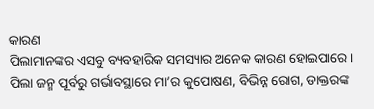କାରଣ
ପିଲାମାନଙ୍କର ଏସବୁ ବ୍ୟବହାରିକ ସମସ୍ୟାର ଅନେକ କାରଣ ହୋଇପାରେ। ପିଲା ଜନ୍ମ ପୂର୍ବରୁ ଗର୍ଭାବସ୍ଥାରେ ମା’ର କୁପୋଷଣ, ବିଭିନ୍ନ ରୋଗ, ଡାକ୍ତରଙ୍କ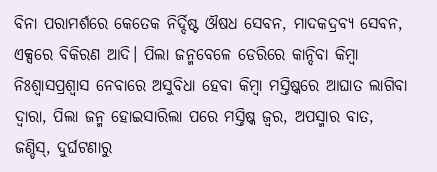ବିନା ପରାମର୍ଶରେ କେତେକ ନିର୍ଦ୍ଦିଷ୍ଟ ଔଷଧ ସେବନ, ମାଦକଦ୍ରବ୍ୟ ସେବନ, ଏକ୍ସରେ ବିକିରଣ ଆଦି। ପିଲା ଜନ୍ମବେଳେ ଡେରିରେ କାନ୍ଦିବା କିମ୍ବା ନିଃଶ୍ୱାସପ୍ରଶ୍ୱାସ ନେବାରେ ଅସୁବିଧା ହେବା କିମ୍ବା ମସ୍ତିଷ୍କରେ ଆଘାତ ଲାଗିବା ଦ୍ୱାରା, ପିଲା ଜନ୍ମ ହୋଇସାରିଲା ପରେ ମସ୍ତିଷ୍କ ଜ୍ୱର, ଅପସ୍ମାର ବାତ, ଜଣ୍ଡିସ୍‌, ଦୁର୍ଘଟଣାରୁ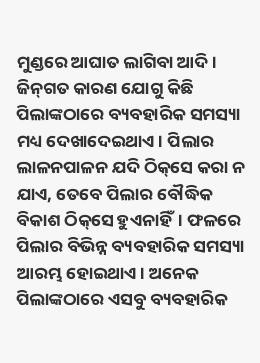ମୁଣ୍ଡରେ ଆଘାତ ଲାଗିବା ଆଦି। ଜିନ୍‌ଗତ କାରଣ ଯୋଗୁ କିଛି ପିଲାଙ୍କଠାରେ ବ୍ୟବହାରିକ ସମସ୍ୟା ମଧ୍ୟ ଦେଖାଦେଇଥାଏ। ପିଲାର ଲାଳନପାଳନ ଯଦି ଠିକ୍‌ସେ କରା ନ ଯାଏ, ତେବେ ପିଲାର ବୌଦ୍ଧିକ ବିକାଶ ଠିକ୍‌ସେ ହୁଏନାହିଁ। ଫଳରେ ପିଲାର ବିଭିନ୍ନ ବ୍ୟବହାରିକ ସମସ୍ୟା ଆରମ୍ଭ ହୋଇଥାଏ। ଅନେକ ପିଲାଙ୍କଠାରେ ଏସବୁ ବ୍ୟବହାରିକ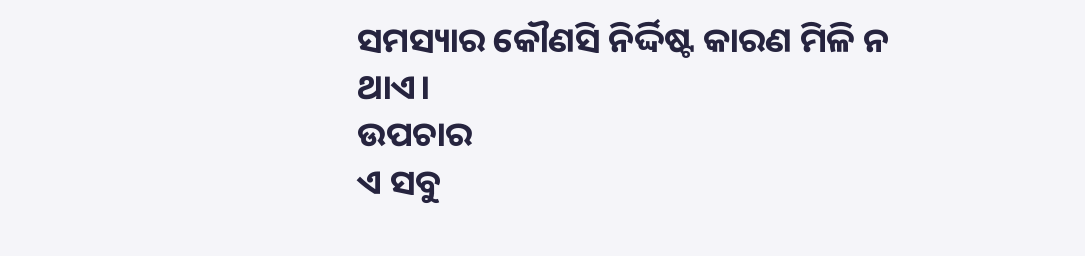ସମସ୍ୟାର କୌଣସି ନିର୍ଦ୍ଦିଷ୍ଟ କାରଣ ମିଳି ନ ଥାଏ।
ଉପଚାର
ଏ ସବୁ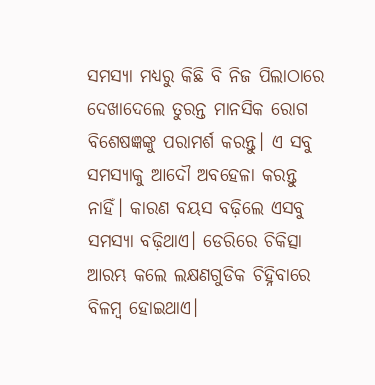ସମସ୍ୟା ମଧ୍ୟରୁ କିଛି ବି ନିଜ ପିଲାଠାରେ ଦେଖାଦେଲେ ତୁରନ୍ତ ମାନସିକ ରୋଗ ବିଶେଷଜ୍ଞଙ୍କୁ ପରାମର୍ଶ କରନ୍ତୁ। ଏ ସବୁ ସମସ୍ୟାକୁ ଆଦୌ ଅବହେଳା କରନ୍ତୁ ନାହିଁ। କାରଣ ବୟସ ବଢ଼ିଲେ ଏସବୁ ସମସ୍ୟା ବଢ଼ିଥାଏ। ଡେରିରେ ଚିକିତ୍ସା ଆରମ୍ଭ କଲେ ଲକ୍ଷଣଗୁଡିକ ଚିହ୍ନିବାରେ ବିଳମ୍ବ ହୋଇଥାଏ।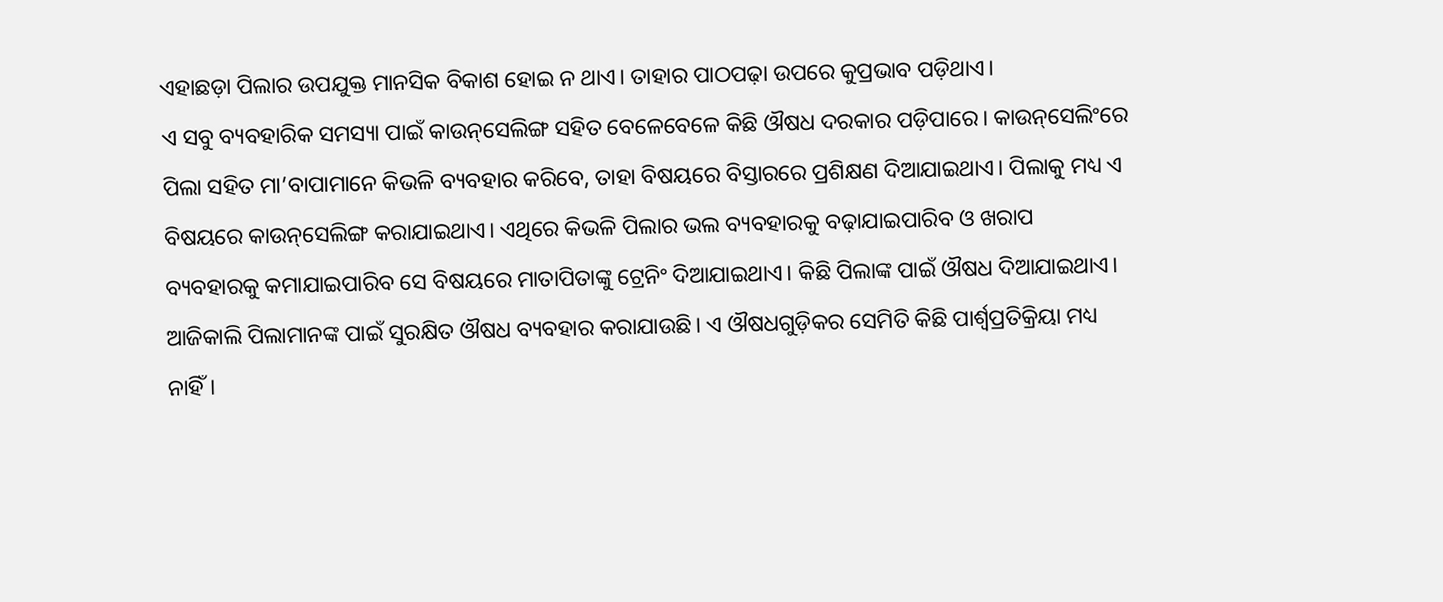ଏହାଛଡ଼ା ପିଲାର ଉପଯୁକ୍ତ ମାନସିକ ବିକାଶ ହୋଇ ନ ଥାଏ। ତାହାର ପାଠପଢ଼ା ଉପରେ କୁପ୍ରଭାବ ପଡ଼ିଥାଏ।
ଏ ସବୁ ବ୍ୟବହାରିକ ସମସ୍ୟା ପାଇଁ କାଉନ୍‌ସେଲିଙ୍ଗ ସହିତ ବେଳେବେଳେ କିଛି ଔଷଧ ଦରକାର ପଡ଼ିପାରେ। କାଉନ୍‌ସେଲିଂରେ ପିଲା ସହିତ ମା’ବାପାମାନେ କିଭଳି ବ୍ୟବହାର କରିବେ, ତାହା ବିଷୟରେ ବିସ୍ତାରରେ ପ୍ରଶିକ୍ଷଣ ଦିଆଯାଇଥାଏ। ପିଲାକୁ ମଧ୍ୟ ଏ ବିଷୟରେ କାଉନ୍‌ସେଲିଙ୍ଗ କରାଯାଇଥାଏ। ଏଥିରେ କିଭଳି ପିଲାର ଭଲ ବ୍ୟବହାରକୁ ବଢ଼ାଯାଇପାରିବ ଓ ଖରାପ ବ୍ୟବହାରକୁ କମାଯାଇପାରିବ ସେ ବିଷୟରେ ମାତାପିତାଙ୍କୁ ଟ୍ରେନିଂ ଦିଆଯାଇଥାଏ। କିଛି ପିଲାଙ୍କ ପାଇଁ ଔଷଧ ଦିଆଯାଇଥାଏ। ଆଜିକାଲି ପିଲାମାନଙ୍କ ପାଇଁ ସୁରକ୍ଷିତ ଔଷଧ ବ୍ୟବହାର କରାଯାଉଛି। ଏ ଔଷଧଗୁଡ଼ିକର ସେମିତି କିଛି ପାର୍ଶ୍ୱପ୍ରତିକ୍ରିୟା ମଧ୍ୟ ନାହିଁ।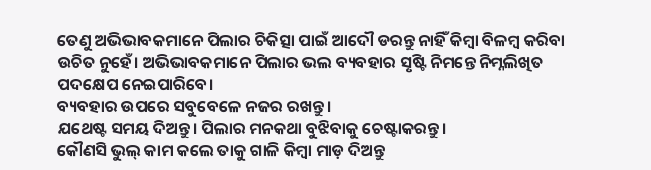ତେଣୁ ଅଭିଭାବକମାନେ ପିଲାର ଚିକିତ୍ସା ପାଇଁ ଆଦୌ ଡରନ୍ତୁ ନାହିଁ କିମ୍ବା ବିଳମ୍ବ କରିବା ଉଚିତ ନୁହେଁ। ଅଭିଭାବକମାନେ ପିଲାର ଭଲ ବ୍ୟବହାର ସୃଷ୍ଟି ନିମନ୍ତେ ନିମ୍ନଲିଖିତ ପଦକ୍ଷେପ ନେଇପାରିବେ।
ବ୍ୟବହାର ଉପରେ ସବୁବେଳେ ନଜର ରଖନ୍ତୁ।
ଯଥେଷ୍ଟ ସମୟ ଦିଅନ୍ତୁ। ପିଲାର ମନକଥା ବୁଝିବାକୁ ଚେଷ୍ଟାକରନ୍ତୁ।
କୌଣସି ଭୁଲ୍‌ କାମ କଲେ ତାକୁ ଗାଳି କିମ୍ବା ମାଡ଼ ଦିଅନ୍ତୁ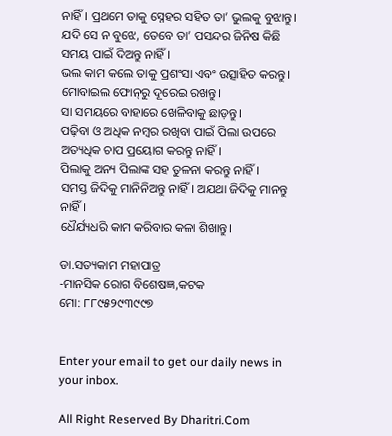ନାହିଁ। ପ୍ରଥମେ ତାକୁ ସ୍ନେହର ସହିତ ତା’ ଭୁଲକୁ ବୁଝାନ୍ତୁ। ଯଦି ସେ ନ ବୁଝେ, ତେବେ ତା’ ପସନ୍ଦର ଜିନିଷ କିଛି ସମୟ ପାଇଁ ଦିଅନ୍ତୁ ନାହିଁ।
ଭଲ କାମ କଲେ ତାକୁ ପ୍ରଶଂସା ଏବଂ ଉତ୍ସାହିତ କରନ୍ତୁ।
ମୋବାଇଲ ଫୋନ୍‌ରୁ ଦୂରେଇ ରଖନ୍ତୁ।
ସା ସମୟରେ ବାହାରେ ଖେଳିବାକୁ ଛାଡ଼ନ୍ତୁ।
ପଢ଼ିବା ଓ ଅଧିକ ନମ୍ବର ରଖିବା ପାଇଁ ପିଲା ଉପରେ ଅତ୍ୟଧିକ ଚାପ ପ୍ରୟୋଗ କରନ୍ତୁ ନାହିଁ।
ପିଲାକୁ ଅନ୍ୟ ପିଲାଙ୍କ ସହ ତୁଳନା କରନ୍ତୁ ନାହିଁ।
ସମସ୍ତ ଜିଦିକୁ ମାନିନିଅନ୍ତୁ ନାହିଁ। ଅଯଥା ଜିଦିକୁ ମାନନ୍ତୁ ନାହିଁ।
ଧୈର୍ଯ୍ୟଧରି କାମ କରିବାର କଳା ଶିଖାନ୍ତୁ।

ଡା.ସତ୍ୟକାମ ମହାପାତ୍ର
-ମାନସିକ ରୋଗ ବିଶେଷଜ୍ଞ,କଟକ
ମୋ: ୮୮୯୫୨୯୩୯୯୭


Enter your email to get our daily news in your inbox.

All Right Reserved By Dharitri.Com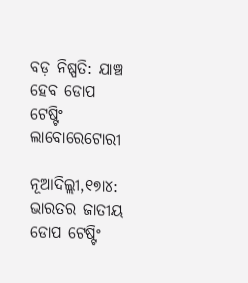ବଡ଼ ନିଷ୍ପତି: ଯାଞ୍ଚ ହେବ ଡୋପ ଟେଷ୍ଟିଂ ଲାବୋରେଟୋରୀ

ନୂଆଦିଲ୍ଲୀ,୧୭ା୪: ଭାରତର ଜାତୀୟ ଡୋପ ଟେଷ୍ଟିଂ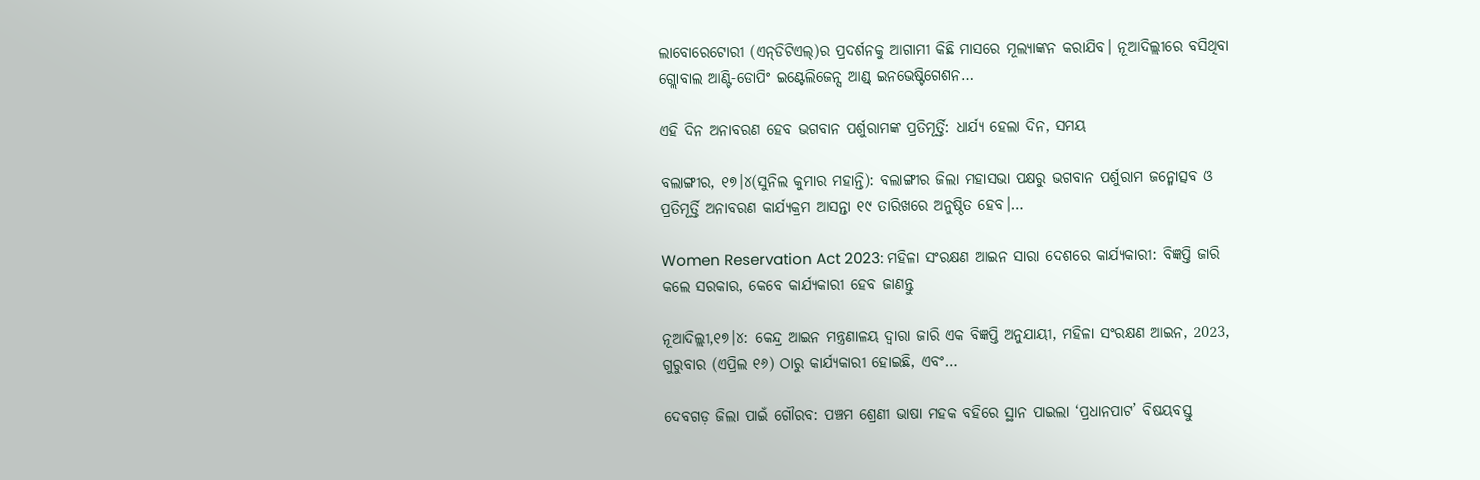ଲାବୋରେଟୋରୀ (ଏନ୍‌ଡିଟିଏଲ୍‌)ର ପ୍ରଦର୍ଶନକୁ ଆଗାମୀ କିଛି ମାସରେ ମୂଲ୍ୟାଙ୍କନ କରାଯିବ। ନୂଆଦିଲ୍ଲୀରେ ବସିଥିବା ଗ୍ଲୋବାଲ ଆଣ୍ଟି-ଡୋପିଂ ଇଣ୍ଟେଲିଜେନ୍ସ ଆଣ୍ଡ୍‌ ଇନଭେଷ୍ଟିଗେଶନ…

ଏହି ଦିନ ଅନାବରଣ ହେବ ଭଗବାନ ପର୍ଶୁରାମଙ୍କ ପ୍ରତିମୂର୍ତ୍ତି: ଧାର୍ଯ୍ୟ ହେଲା ଦିନ, ସମୟ

ବଲାଙ୍ଗୀର, ୧୭।୪(ସୁନିଲ କୁମାର ମହାନ୍ତି): ବଲାଙ୍ଗୀର ଜିଲା ମହାସଭା ପକ୍ଷରୁ ଭଗବାନ ପର୍ଶୁରାମ ଜନ୍ମୋତ୍ସବ ଓ ପ୍ରତିମୂର୍ତ୍ତି ଅନାବରଣ କାର୍ଯ୍ୟକ୍ରମ ଆସନ୍ତା ୧୯ ତାରିଖରେ ଅନୁଷ୍ଠିତ ହେବ।…

Women Reservation Act 2023: ମହିଳା ସଂରକ୍ଷଣ ଆଇନ ସାରା ଦେଶରେ କାର୍ଯ୍ୟକାରୀ: ବିଜ୍ଞପ୍ତି ଜାରି କଲେ ସରକାର, କେବେ କାର୍ଯ୍ୟକାରୀ ହେବ ଜାଣନ୍ତୁ

ନୂଆଦିଲ୍ଲୀ,୧୭।୪: କେନ୍ଦ୍ର ଆଇନ ମନ୍ତ୍ରଣାଳୟ ଦ୍ୱାରା ଜାରି ଏକ ବିଜ୍ଞପ୍ତି ଅନୁଯାୟୀ, ମହିଳା ସଂରକ୍ଷଣ ଆଇନ, 2023, ଗୁରୁବାର (ଏପ୍ରିଲ ୧୬) ଠାରୁ କାର୍ଯ୍ୟକାରୀ ହୋଇଛି, ଏବଂ…

ଦେବଗଡ଼ ଜିଲା ପାଇଁ ଗୌରବ: ପଞ୍ଚମ ଶ୍ରେଣୀ ଭାଷା ମହକ ବହିରେ ସ୍ଥାନ ପାଇଲା ‘ପ୍ରଧାନପାଟ’ ବିଷୟବସ୍ତୁ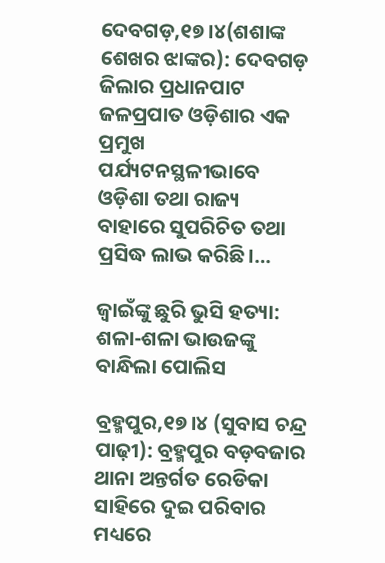ଦେବଗଡ଼,୧୭।୪(ଶଶାଙ୍କ ଶେଖର ଝାଙ୍କର): ଦେବଗଡ଼ ଜିଲାର ପ୍ରଧାନପାଟ ଜଳପ୍ରପାତ ଓଡ଼ିଶାର ଏକ ପ୍ରମୁଖ ପର୍ଯ୍ୟଟନସ୍ଥଳୀଭାବେ ଓଡ଼ିଶା ତଥା ରାଜ୍ୟ ବାହାରେ ସୁପରିଚିତ ତଥା ପ୍ରସିଦ୍ଧ ଲାଭ କରିଛି।…

ଜ୍ୱାଇଁଙ୍କୁ ଛୁରି ଭୁସି ହତ୍ୟା: ଶଳା-ଶଳା ଭାଉଜଙ୍କୁ ବାନ୍ଧିଲା ପୋଲିସ

ବ୍ରହ୍ମପୁର,୧୭।୪ (ସୁବାସ ଚନ୍ଦ୍ର ପାଢ଼ୀ): ବ୍ରହ୍ମପୁର ବଡ଼ବଜାର ଥାନା ଅନ୍ତର୍ଗତ ରେଡିକା ସାହିରେ ଦୁଇ ପରିବାର ମଧ୍ୟରେ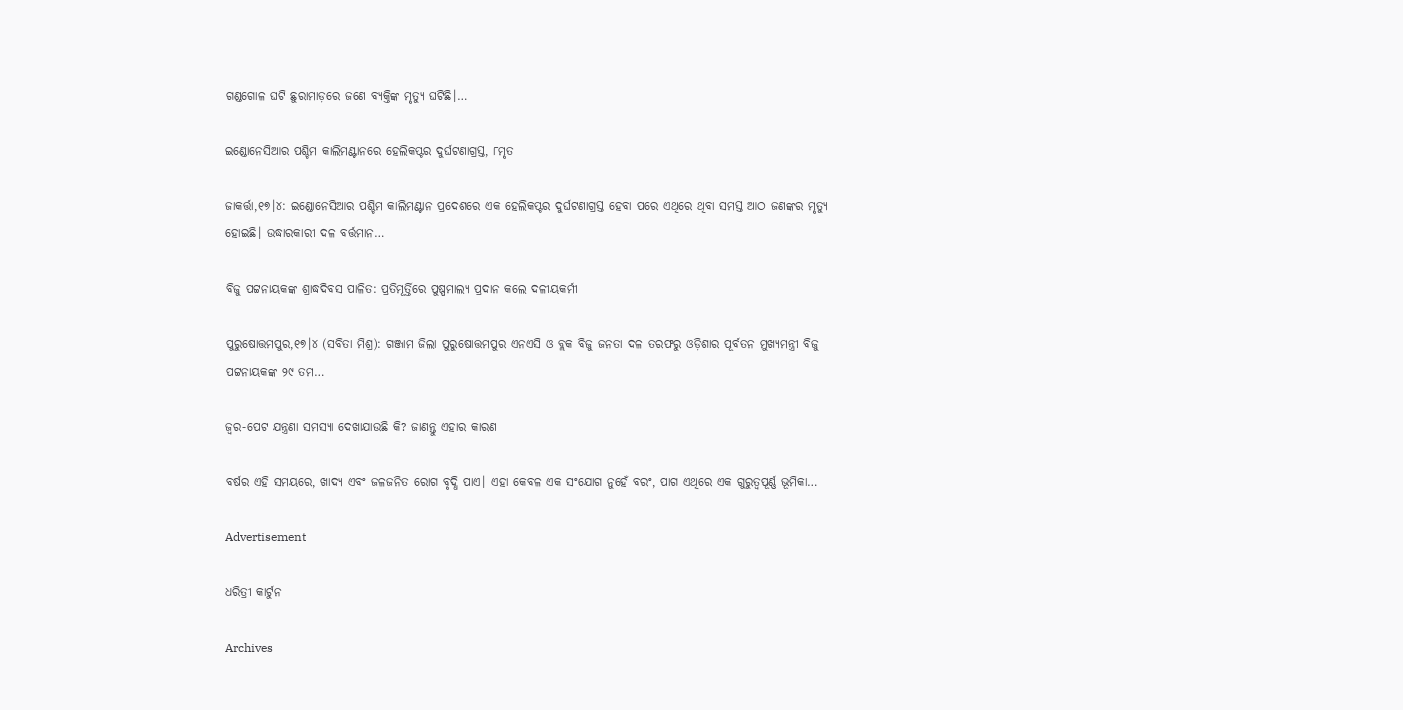ଗଣ୍ଡଗୋଳ ଘଟି ଛୁରାମାଡ଼ରେ ଜଣେ ବ୍ୟକ୍ତିଙ୍କ ମୃତ୍ୟୁ ଘଟିଛି।…

ଇଣ୍ଡୋନେସିଆର ପଶ୍ଚିମ କାଲିମଣ୍ଟାନରେ ହେଲିକପ୍ଟର ଦୁର୍ଘଟଣାଗ୍ରସ୍ତ, ୮ମୃତ

ଜାକର୍ତ୍ତା,୧୭।୪: ଇଣ୍ଡୋନେସିଆର ପଶ୍ଚିମ କାଲିମଣ୍ଟାନ ପ୍ରଦେଶରେ ଏକ ହେଲିକପ୍ଟର ଦୁର୍ଘଟଣାଗ୍ରସ୍ତ ହେବା ପରେ ଏଥିରେ ଥିବା ସମସ୍ତ ଆଠ ଜଣଙ୍କର ମୃତ୍ୟୁ ହୋଇଛି। ଉଦ୍ଧାରକାରୀ ଦଳ ବର୍ତ୍ତମାନ…

ବିଜୁ ପଟ୍ଟନାୟକଙ୍କ ଶ୍ରାଦ୍ଧଦିବସ ପାଳିତ: ପ୍ରତିମୂର୍ତ୍ତିରେ ପୁଷ୍ପମାଲ୍ୟ ପ୍ରଦାନ କଲେ ଦଳୀୟକର୍ମୀ

ପୁରୁଷୋତ୍ତମପୁର,୧୭।୪ (ସବିତା ମିଶ୍ର): ଗଞ୍ଜାମ ଜିଲା ପୁରୁଷୋତ୍ତମପୁର ଏନଏସି ଓ ବ୍ଲକ ବିଜୁ ଜନତା ଦଳ ତରଫରୁ ଓଡ଼ିଶାର ପୂର୍ବତନ ମୁଖ୍ୟମନ୍ତ୍ରୀ ବିଜୁ ପଟ୍ଟନାୟକଙ୍କ ୨୯ ତମ…

ଜ୍ୱର-ପେଟ ଯନ୍ତ୍ରଣା ସମସ୍ୟା ଦେଖାଯାଉଛି କି? ଜାଣନ୍ତୁ ଏହାର କାରଣ

ବର୍ଷର ଏହି ସମୟରେ, ଖାଦ୍ୟ ଏବଂ ଜଳଜନିତ ରୋଗ ବୃଦ୍ଧି ପାଏ। ଏହା କେବଳ ଏକ ସଂଯୋଗ ନୁହେଁ ବରଂ, ପାଗ ଏଥିରେ ଏକ ଗୁରୁତ୍ୱପୂର୍ଣ୍ଣ ଭୂମିକା…

Advertisement

ଧରିତ୍ରୀ କାର୍ଟୁନ

Archives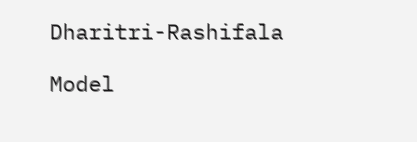Dharitri-Rashifala

Model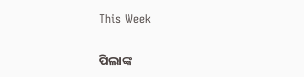This Week

ପିଲାଙ୍କ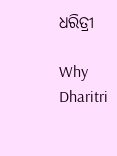ଧରିତ୍ରୀ

Why Dharitri